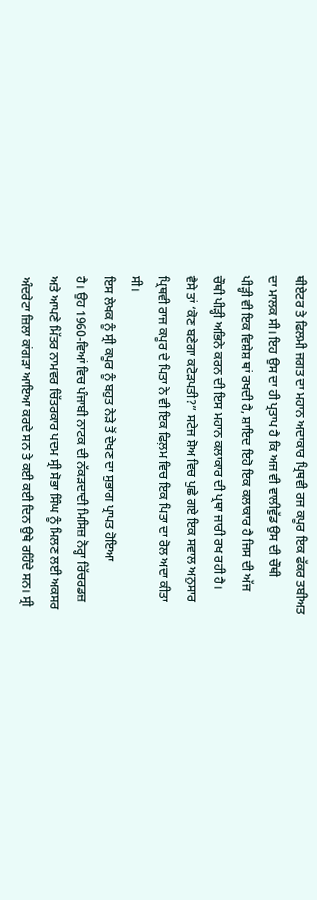ਥੀਏਟਰ ਤੇ ਫਿਲਮੀ ਜਗਤ ਦਾ ਮਹਾਨ ਅਦਾਕਾਰ ਪ੍ਰਿਥਵੀ ਰਜ ਕਪੂਰ ਇਕ ਫੱਕਰ ਤਬੀਅਤ
ਦਾ ਮਾਲਕ ਸੀ। ਇਹ ਉਸ ਦਾ ਹੀ ਪ੍ਰਤਾਪ ਹੈ ਕਿ ਅਜ ਵੀ ਵਾਲੀਵੁੱਡ ਉਸ ਦੀ ਚੌਥੀ
ਪੀੜ੍ਹੀ ਵੀ ਇਕ ਵਿਸ਼ੇਸ਼ ਥਾਂ ਰਖਦੀ ਹੈ, ਸ਼ਾਇਦ ਇਹੋ ਇਕ ਕਲਾਕਾਰ ਹੈ ਜਿਸ ਦੀ ਅੱਜ
ਚੌਥੀ ਪੀੜ੍ਹੀ ਅਭਿਨੇ ਕਰਨ ਦੀ ਇਸ ਮਹਾਨ ਕਲਾਕਾਰ ਦੀ ਪ੍ਰਥਾ ਜਾਰੀ ਰਖ ਰਹੀ ਹੈ।
ਵੈਸੇ ਤਾਂ ‘ਕੋਣ ਬਣੇਗਾ ਕਟੋੜਪਤੀ?” ਸਟੇਜ ਸ਼ੋਅ ਵਿਚ ਪੁਛੇ ਗਏ ਇਕ ਸਵਾਲ ਅਨੁਸਾਰ
ਪ੍ਰਿਥਵੀ ਰਾਜ ਕਪੂਰ ਦੇ ਪਿਤਾ ਨੇ ਵੀ ਇਕ ਫਿਲ਼ਮ ਵਿਚ ਇਕ ਪਿਤਾ ਦਾ ਰੋਲ ਅਦਾ ਕੀਤਾ
ਸੀ।
ਇਸ ਲੇਖਕ ਨੂੰ ਸ੍ਰੀ ਕਪੂਰ ਨੂੰ ਬਹੁਤ ਨੇੜੇ ਤੋਂ ਦੇਖਣ ਦਾ ਸੁਭਾਗ ਪ੍ਰਾਪਤ ਹੋਇਆ
ਹੈ। ਉਹ 1960-ਵਿਆਂ ਵਿਚ ਪੰਜਾਬੀ ਨਾਟਕ ਦੀ ਨੱਕੜਦਾਦੀ ਮਿਸਿਜ਼ ਨੋਰ੍ਹਾ ਰਿੱਚਰਡਜ਼
ਅਤੇ ਆਪਣੇ ਮਿੱਤਰ ਨਾਮਵਰ ਚਿੱਤਰਕਾਰ ਪਦਮ ਸ੍ਰੀ ਸੋਭਾ ਸਿੰਘ ਨੂੰ ਮਿਲਣ ਲਈ ਅਕਸਰ
ਅੰਦਰੇਟਾ ਜ਼ਿਲਾ ਕਾਂਗੜਾ ਆਇਆ ਕਰਦੇ ਸਨ ਤੇ ਕਈ ਕਈ ਦਿਨ ਉਥੇ ਰਹਿੰਦੇ ਸਨ। ਸ੍ਰੀ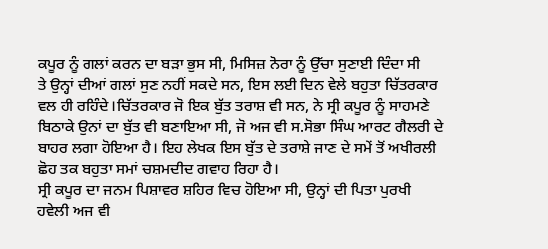ਕਪੂਰ ਨੂੰ ਗਲਾਂ ਕਰਨ ਦਾ ਬੜਾ ਭੁਸ ਸੀ, ਮਿਸਿਜ਼ ਨੋਰਾ ਨੂੰ ਉੱਚਾ ਸੁਣਾਈ ਦਿੰਦਾ ਸੀ
ਤੇ ਉਨ੍ਹਾਂ ਦੀਆਂ ਗਲਾਂ ਸੁਣ ਨਹੀਂ ਸਕਦੇ ਸਨ, ਇਸ ਲਈ ਦਿਨ ਵੇਲੇ ਬਹੁਤਾ ਚਿੱਤਰਕਾਰ
ਵਲ ਹੀ ਰਹਿੰਦੇ।ਚਿੱਤਰਕਾਰ ਜੋ ਇਕ ਬੁੱਤ ਤਰਾਸ਼ ਵੀ ਸਨ, ਨੇ ਸ੍ਰੀ ਕਪੂਰ ਨੂੰ ਸਾਹਮਣੇ
ਬਿਠਾਕੇ ਉਨਾਂ ਦਾ ਬੁੱਤ ਵੀ ਬਣਾਇਆ ਸੀ, ਜੋ ਅਜ ਵੀ ਸ.ਸੋਭਾ ਸਿੰਘ ਆਰਟ ਗੈਲਰੀ ਦੇ
ਬਾਹਰ ਲਗਾ ਹੋਇਆ ਹੈ। ਇਹ ਲੇਖਕ ਇਸ ਬੁੱਤ ਦੇ ਤਰਾਸ਼ੇ ਜਾਣ ਦੇ ਸਮੇਂ ਤੋਂ ਅਖੀਰਲੀ
ਛੋਹ ਤਕ ਬਹੁਤਾ ਸਮਾਂ ਚਸ਼ਮਦੀਦ ਗਵਾਹ ਰਿਹਾ ਹੈ।
ਸ੍ਰੀ ਕਪੂਰ ਦਾ ਜਨਮ ਪਿਸ਼ਾਵਰ ਸ਼ਹਿਰ ਵਿਚ ਹੋਇਆ ਸੀ, ਉਨ੍ਹਾਂ ਦੀ ਪਿਤਾ ਪੁਰਖੀ
ਹਵੇਲੀ ਅਜ ਵੀ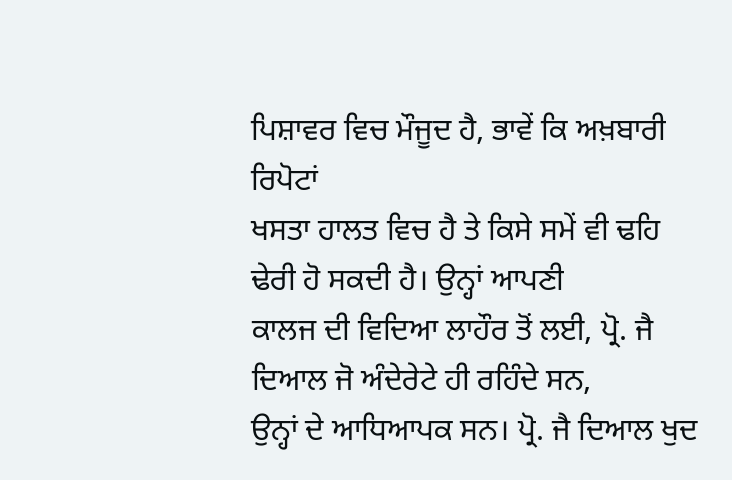ਪਿਸ਼ਾਵਰ ਵਿਚ ਮੌਜੂਦ ਹੈ, ਭਾਵੇਂ ਕਿ ਅਖ਼ਬਾਰੀ ਰਿਪੋਟਾਂ
ਖਸਤਾ ਹਾਲਤ ਵਿਚ ਹੈ ਤੇ ਕਿਸੇ ਸਮੇਂ ਵੀ ਢਹਿ ਢੇਰੀ ਹੋ ਸਕਦੀ ਹੈ। ਉਨ੍ਹਾਂ ਆਪਣੀ
ਕਾਲਜ ਦੀ ਵਿਦਿਆ ਲਾਹੌਰ ਤੋਂ ਲਈ, ਪ੍ਰੋ. ਜੈ ਦਿਆਲ ਜੋ ਅੰਦੇਰੇਟੇ ਹੀ ਰਹਿੰਦੇ ਸਨ,
ਉਨ੍ਹਾਂ ਦੇ ਆਧਿਆਪਕ ਸਨ। ਪ੍ਰੋ. ਜੈ ਦਿਆਲ ਖੁਦ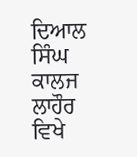ਦਿਆਲ ਸਿੰਘ ਕਾਲਜ ਲਾਹੌਰ ਵਿਖੇ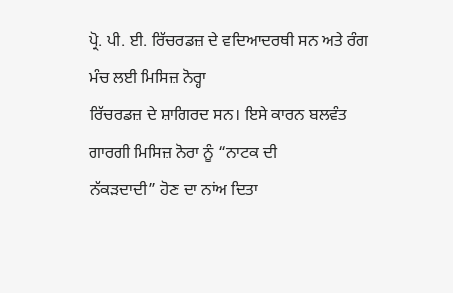ਪ੍ਰੋ. ਪੀ. ਈ. ਰਿੱਚਰਡਜ਼ ਦੇ ਵਦਿਆਦਰਥੀ ਸਨ ਅਤੇ ਰੰਗ ਮੰਚ ਲਈ ਮਿਸਿਜ਼ ਨੋਰ੍ਹਾ
ਰਿੱਚਰਡਜ਼ ਦੇ ਸ਼ਾਗਿਰਦ ਸਨ। ਇਸੇ ਕਾਰਨ ਬਲਵੰਤ ਗਾਰਗੀ ਮਿਸਿਜ਼ ਨੋਰਾ ਨੂੰ “ਨਾਟਕ ਦੀ
ਨੱਕੜਦਾਦੀ” ਹੋਣ ਦਾ ਨਾਂਅ ਦਿਤਾ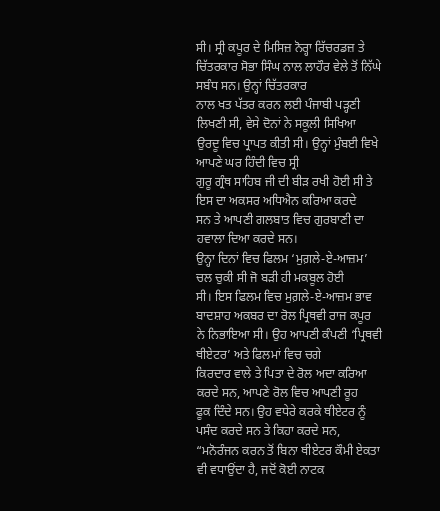ਸੀ। ਸ੍ਰੀ ਕਪੂਰ ਦੇ ਮਿਸਿਜ਼ ਨੋਰ੍ਹਾ ਰਿੱਚਰਡਜ਼ ਤੇ
ਚਿੱਤਰਕਾਰ ਸੋਭਾ ਸਿੰਘ ਨਾਲ ਲਾਹੌਰ ਵੇਲੇ ਤੋਂ ਨਿੱਘੇ ਸਬੰਧ ਸਨ। ਉਨ੍ਹਾਂ ਚਿੱਤਰਕਾਰ
ਨਾਲ ਖਤ ਪੱਤਰ ਕਰਨ ਲਈ ਪੰਜਾਬੀ ਪੜ੍ਹਣੀ ਲਿਖਣੀ ਸੀ, ਵੇਸੇ ਦੋਨਾਂ ਨੇ ਸਕੂਲੀ ਸਿਖਿਆ
ਉਰਦੂ ਵਿਚ ਪ੍ਰਾਪਤ ਕੀਤੀ ਸੀ। ਉਨ੍ਹਾਂ ਮੁੰਬਈ ਵਿਖੇ ਆਪਣੇ ਘਰ ਹਿੰਦੀ ਵਿਚ ਸ੍ਰੀ
ਗੁਰੂ ਗ੍ਰੰਥ ਸਾਹਿਬ ਜੀ ਦੀ ਬੀੜ ਰਖੀ ਹੋਈ ਸੀ ਤੇ ਇਸ ਦਾ ਅਕਸਰ ਅਧਿਐਨ ਕਰਿਆ ਕਰਦੇ
ਸਨ ਤੇ ਆਪਣੀ ਗਲਬਾਤ ਵਿਚ ਗੁਰਬਾਣੀ ਦਾ ਹਵਾਲਾ ਦਿਆ ਕਰਦੇ ਸਨ।
ਉਨ੍ਹਾ ਦਿਨਾਂ ਵਿਚ ਫਿਲਮ ‘ਮੁਗ਼ਲੇ-ਏ-ਆਜ਼ਮ’ ਚਲ ਚੁਕੀ ਸੀ ਜੋ ਬੜੀ ਹੀ ਮਕਬੂਲ ਹੋਈ
ਸੀ। ਇਸ ਫਿਲਮ ਵਿਚ ਮੁਗ਼ਲੇ-ਏ-ਆਜ਼ਮ ਭਾਵ ਬਾਦਸ਼ਾਹ ਅਕਬਰ ਦਾ ਰੋਲ ਪ੍ਰਿਥਵੀ ਰਾਜ ਕਪੂਰ
ਨੇ ਨਿਭਾਇਆ ਸੀ। ਉਹ ਆਪਣੀ ਕੰਪਣੀ ‘ਪ੍ਰਿਥਵੀ ਥੀਏਟਰ’ ਅਤੇ ਫਿਲਮਾਂ ਵਿਚ ਚਗੇ
ਕਿਰਦਾਰ ਵਾਲੇ ਤੇ ਪਿਤਾ ਦੇ ਰੋਲ ਅਦਾ ਕਰਿਆ ਕਰਦੇ ਸਨ, ਆਪਣੇ ਰੋਲ ਵਿਚ ਆਪਣੀ ਰੂਹ
ਫੂਕ ਦਿੰਦੇ ਸਨ। ਉਹ ਵਧੇਰੇ ਕਰਕੇ ਥੀਏਟਰ ਨੂੰ ਪਸੰਦ ਕਰਦੇ ਸਨ ਤੇ ਕਿਹਾ ਕਰਦੇ ਸਨ,
“ਮਨੋਰੰਜਨ ਕਰਨ ਤੋਂ ਬਿਨਾ ਥੀਏਟਰ ਕੌਮੀ ਏਕਤਾ ਵੀ ਵਧਾਉਂਦਾ ਹੈ, ਜਦੋਂ ਕੋਈ ਨਾਟਕ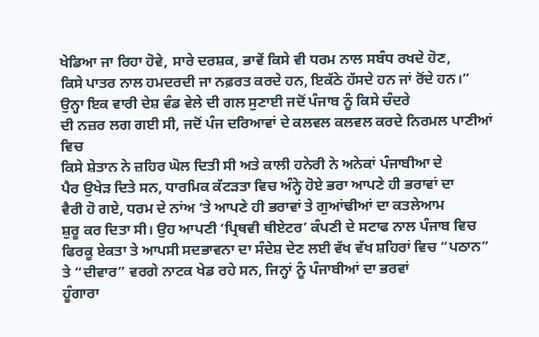ਖੇਡਿਆ ਜਾ ਰਿਹਾ ਹੋਵੇ, ਸਾਰੇ ਦਰਸ਼ਕ, ਭਾਵੇਂ ਕਿਸੇ ਵੀ ਧਰਮ ਨਾਲ ਸਬੰਧ ਰਖਦੇ ਹੋਣ,
ਕਿਸੇ ਪਾਤਰ ਨਾਲ ਹਮਦਰਦੀ ਜਾ ਨਫ਼ਰਤ ਕਰਦੇ ਹਨ, ਇਕੱਠੇ ਹੱਸਦੇ ਹਨ ਜਾਂ ਰੋਂਦੇ ਹਨ।”
ਉਨ੍ਹਾ ਇਕ ਵਾਰੀ ਦੇਸ਼ ਵੰਡ ਵੇਲੇ ਦੀ ਗਲ ਸੁਣਾਈ ਜਦੋਂ ਪੰਜਾਬ ਨੂੰ ਕਿਸੇ ਚੰਦਰੇ
ਦੀ ਨਜ਼ਰ ਲਗ ਗਈ ਸੀ, ਜਦੋਂ ਪੰਜ ਦਰਿਆਵਾਂ ਦੇ ਕਲਵਲ ਕਲਵਲ ਕਰਦੇ ਨਿਰਮਲ ਪਾਣੀਆਂ ਵਿਚ
ਕਿਸੇ ਸ਼ੇਤਾਨ ਨੇ ਜ਼ਹਿਰ ਘੋਲ ਦਿਤੀ ਸੀ ਅਤੇ ਕਾਲੀ ਹਨੇਰੀ ਨੇ ਅਨੇਕਾਂ ਪੰਜਾਬੀਆ ਦੇ
ਪੈਰ ਉਖੇੜ ਦਿਤੇ ਸਨ, ਧਾਰਮਿਕ ਕੱਟੜਤਾ ਵਿਚ ਅੰਨ੍ਹੇ ਹੋਏ ਭਰਾ ਆਪਣੇ ਹੀ ਭਰਾਵਾਂ ਦਾ
ਵੈਰੀ ਹੋ ਗਏ, ਧਰਮ ਦੇ ਨਾਂਅ ‘ਤੇ ਆਪਣੇ ਹੀ ਭਰਾਵਾਂ ਤੇ ਗੁਆਂਢੀਆਂ ਦਾ ਕਤਲੇਆਮ
ਸ਼ੁਰੂ ਕਰ ਦਿਤਾ ਸੀ। ਉਹ ਆਪਣੀ ‘ਪ੍ਰਿਥਵੀ ਥੀਏਟਰ’ ਕੰਪਣੀ ਦੇ ਸਟਾਫ ਨਾਲ ਪੰਜਾਬ ਵਿਚ
ਫਿਰਕੂ ਏਕਤਾ ਤੇ ਆਪਸੀ ਸਦਭਾਵਨਾ ਦਾ ਸੰਦੇਸ਼ ਦੇਣ ਲਈ ਵੱਖ ਵੱਖ ਸ਼ਹਿਰਾਂ ਵਿਚ “ਪਠਾਨ”
ਤੇ “ਦੀਵਾਰ” ਵਰਗੇ ਨਾਟਕ ਖੇਡ ਰਹੇ ਸਨ, ਜਿਨ੍ਹਾਂ ਨੂੰ ਪੰਜਾਬੀਆਂ ਦਾ ਭਰਵਾਂ
ਹੂੰਗਾਰਾ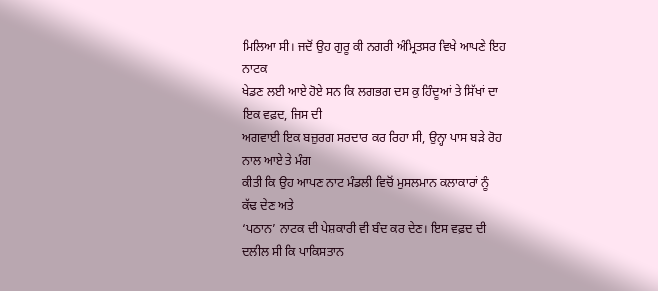ਮਿਲਿਆ ਸੀ। ਜਦੋਂ ਉਹ ਗੁਰੂ ਕੀ ਨਗਰੀ ਅੰਮ੍ਰਿਤਸਰ ਵਿਖੇ ਆਪਣੇ ਇਹ ਨਾਟਕ
ਖੇਡਣ ਲਈ ਆਏ ਹੋਏ ਸਨ ਕਿ ਲਗਭਗ ਦਸ ਕੁ ਹਿੰਦੂਆਂ ਤੇ ਸਿੱਖਾਂ ਦਾ ਇਕ ਵਫ਼ਦ, ਜਿਸ ਦੀ
ਅਗਵਾਈ ਇਕ ਬਜ਼ੁਰਗ ਸਰਦਾਰ ਕਰ ਰਿਹਾ ਸੀ, ਉਨ੍ਹਾ ਪਾਸ ਬੜੇ ਰੋਹ ਨਾਲ ਆਏ ਤੇ ਮੰਗ
ਕੀਤੀ ਕਿ ਉਹ ਆਪਣ ਨਾਟ ਮੰਡਲੀ ਵਿਚੋਂ ਮੁਸਲਮਾਨ ਕਲਾਕਾਰਾਂ ਨੂੰ ਕੱਢ ਦੇਣ ਅਤੇ
‘ਪਠਾਨ’ ਨਾਟਕ ਦੀ ਪੇਸ਼ਕਾਰੀ ਵੀ ਬੰਦ ਕਰ ਦੇਣ। ਇਸ ਵਫ਼ਦ ਦੀ ਦਲੀਲ ਸੀ ਕਿ ਪਾਕਿਸਤਾਨ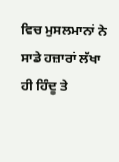ਵਿਚ ਮੁਸਲਮਾਨਾਂ ਨੇ ਸਾਡੇ ਹਜ਼ਾਰਾਂ ਲੱਖਾ ਹੀ ਹਿੰਦੂ ਤੇ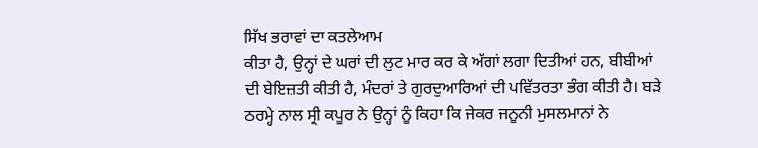ਸਿੱਖ ਭਰਾਵਾਂ ਦਾ ਕਤਲੇਆਮ
ਕੀਤਾ ਹੈ, ਉਨ੍ਹਾਂ ਦੇ ਘਰਾਂ ਦੀ ਲੁਟ ਮਾਰ ਕਰ ਕੇ ਅੱਗਾਂ ਲਗਾ ਦਿਤੀਆਂ ਹਨ, ਬੀਬੀਆਂ
ਦੀ ਬੇਇਜ਼ਤੀ ਕੀਤੀ ਹੈ, ਮੰਦਰਾਂ ਤੇ ਗੁਰਦੁਆਰਿਆਂ ਦੀ ਪਵਿੱਤਰਤਾ ਭੰਗ ਕੀਤੀ ਹੈ। ਬੜੇ
ਠਰਮ੍ਹੇ ਨਾਲ ਸ੍ਰੀ ਕਪੂਰ ਨੇ ਉਨ੍ਹਾਂ ਨੂੰ ਕਿਹਾ ਕਿ ਜੇਕਰ ਜਨੂਨੀ ਮੁਸਲਮਾਨਾਂ ਨੇ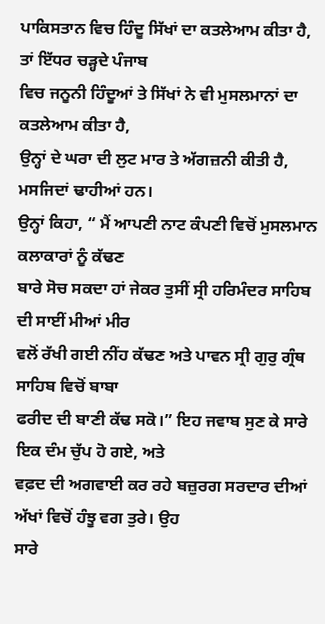ਪਾਕਿਸਤਾਨ ਵਿਚ ਹਿੰਦੂ ਸਿੱਖਾਂ ਦਾ ਕਤਲੇਆਮ ਕੀਤਾ ਹੈ, ਤਾਂ ਇੱਧਰ ਚੜ੍ਹਦੇ ਪੰਜਾਬ
ਵਿਚ ਜਨੂਨੀ ਹਿੰਦੂਆਂ ਤੇ ਸਿੱਖਾਂ ਨੇ ਵੀ ਮੁਸਲਮਾਨਾਂ ਦਾ ਕਤਲੇਆਮ ਕੀਤਾ ਹੈ,
ਉਨ੍ਹਾਂ ਦੇ ਘਰਾ ਦੀ ਲੁਟ ਮਾਰ ਤੇ ਅੱਗਜ਼ਨੀ ਕੀਤੀ ਹੈ, ਮਸਜਿਦਾਂ ਢਾਹੀਆਂ ਹਨ।
ਉਨ੍ਹਾਂ ਕਿਹਾ, “ ਮੈਂ ਆਪਣੀ ਨਾਟ ਕੰਪਣੀ ਵਿਚੋਂ ਮੁਸਲਮਾਨ ਕਲਾਕਾਰਾਂ ਨੂੰ ਕੱਢਣ
ਬਾਰੇ ਸੋਚ ਸਕਦਾ ਹਾਂ ਜੇਕਰ ਤੁਸੀਂ ਸ੍ਰੀ ਹਰਿਮੰਦਰ ਸਾਹਿਬ ਦੀ ਸਾਈਂ ਮੀਆਂ ਮੀਰ
ਵਲੋਂ ਰੱਖੀ ਗਈ ਨੀਂਹ ਕੱਢਣ ਅਤੇ ਪਾਵਨ ਸ੍ਰੀ ਗੁਰੁ ਗ੍ਰੰਥ ਸਾਹਿਬ ਵਿਚੋਂ ਬਾਬਾ
ਫਰੀਦ ਦੀ ਬਾਣੀ ਕੱਢ ਸਕੋ।” ਇਹ ਜਵਾਬ ਸੁਣ ਕੇ ਸਾਰੇ ਇਕ ਦੰਮ ਚੁੱਪ ਹੋ ਗਏ, ਅਤੇ
ਵਫ਼ਦ ਦੀ ਅਗਵਾਈ ਕਰ ਰਹੇ ਬਜ਼ੁਰਗ ਸਰਦਾਰ ਦੀਆਂ ਅੱਖਾਂ ਵਿਚੋਂ ਹੰਝੂ ਵਗ ਤੁਰੇ। ਉਹ
ਸਾਰੇ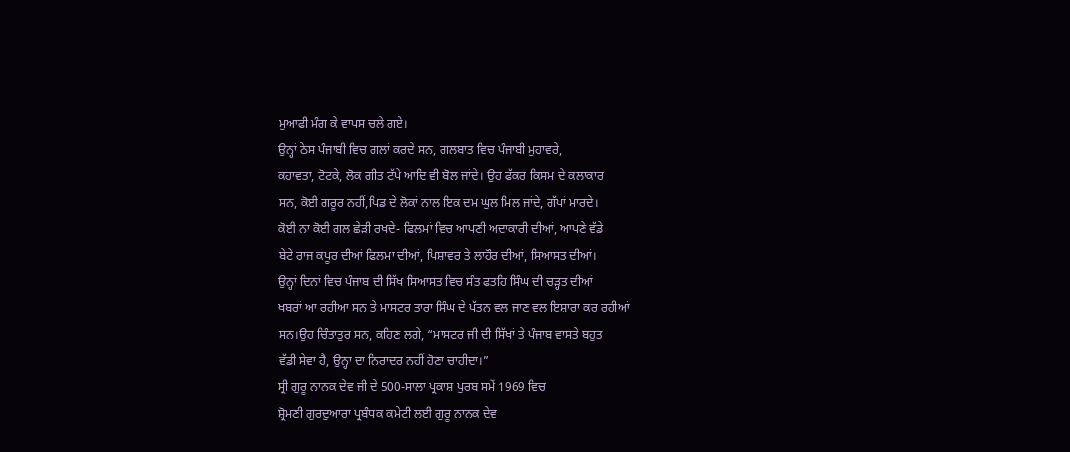ਮੁਆਫੀ ਮੰਗ ਕੇ ਵਾਪਸ ਚਲੇ ਗਏ।
ਉਨ੍ਹਾਂ ਠੇਸ ਪੰਜਾਬੀ ਵਿਚ ਗਲਾਂ ਕਰਦੇ ਸਨ, ਗਲਬਾਤ ਵਿਚ ਪੰਜਾਬੀ ਮੁਹਾਵਰੇ,
ਕਹਾਵਤਾ, ਟੋਟਕੇ, ਲੋਕ ਗੀਤ ਟੱਪੇ ਆਦਿ ਵੀ ਬੋਲ ਜਾਂਦੇ। ਉਹ ਫੱਕਰ ਕਿਸਮ ਦੇ ਕਲਾਕਾਰ
ਸਨ, ਕੋਈ ਗਰੂਰ ਨਹੀਂ,ਪਿਡ ਦੇ ਲੋਕਾਂ ਨਾਲ ਇਕ ਦਮ ਘੁਲ ਮਿਲ ਜਾਂਦੇ, ਗੱਪਾਂ ਮਾਰਦੇ।
ਕੋਈ ਨਾ ਕੋਈ ਗਲ ਛੇੜੀ ਰਖਦੇ- ਫਿਲਮਾਂ ਵਿਚ ਆਪਣੀ ਅਦਾਕਾਰੀ ਦੀਆਂ, ਆਪਣੇ ਵੱਡੇ
ਬੇਟੇ ਰਾਜ ਕਪੂਰ ਦੀਆਂ ਫਿਲਮਾ ਦੀਆਂ, ਪਿਸ਼ਾਵਰ ਤੇ ਲਾਹੌਰ ਦੀਆਂ, ਸਿਆਸਤ ਦੀਆਂ।
ਉਨ੍ਹਾਂ ਦਿਨਾਂ ਵਿਚ ਪੰਜਾਬ ਦੀ ਸਿੱਖ ਸਿਆਸਤ ਵਿਚ ਸੰਤ ਫਤਹਿ ਸਿੰਘ ਦੀ ਚੜ੍ਹਤ ਦੀਆਂ
ਖਬਰਾਂ ਆ ਰਹੀਆ ਸਨ ਤੇ ਮਾਸਟਰ ਤਾਰਾ ਸਿੰਘ ਦੇ ਪੱਤਨ ਵਲ ਜਾਣ ਵਲ ਇਸ਼ਾਰਾ ਕਰ ਰਹੀਆਂ
ਸਨ।ਉਹ ਚਿੰਤਾਤੁਰ ਸਨ, ਕਹਿਣ ਲਗੇ, “ਮਾਸਟਰ ਜੀ ਦੀ ਸਿੱਖਾਂ ਤੇ ਪੰਜਾਬ ਵਾਸਤੇ ਬਹੁਤ
ਵੱਡੀ ਸੇਵਾ ਹੈ, ਉਨ੍ਹਾ ਦਾ ਨਿਰਾਦਰ ਨਹੀਂ ਹੋਣਾ ਚਾਹੀਦਾ।”
ਸ੍ਰੀ ਗੁਰੂ ਨਾਨਕ ਦੇਵ ਜੀ ਦੇ 500-ਸਾਲਾ ਪ੍ਰਕਾਸ਼ ਪੁਰਬ ਸਮੇਂ 1969 ਵਿਚ
ਸ਼੍ਰੋਮਣੀ ਗੁਰਦੁਆਰਾ ਪ੍ਰਬੰਧਕ ਕਮੇਟੀ ਲਈ ਗੁਰੂ ਨਾਨਕ ਦੇਵ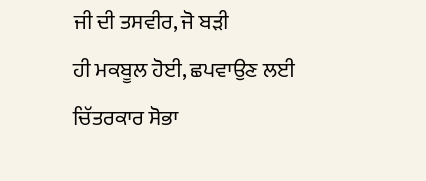ਜੀ ਦੀ ਤਸਵੀਰ, ਜੋ ਬੜੀ
ਹੀ ਮਕਬੂਲ ਹੋਈ, ਛਪਵਾਉਣ ਲਈ ਚਿੱਤਰਕਾਰ ਸੋਭਾ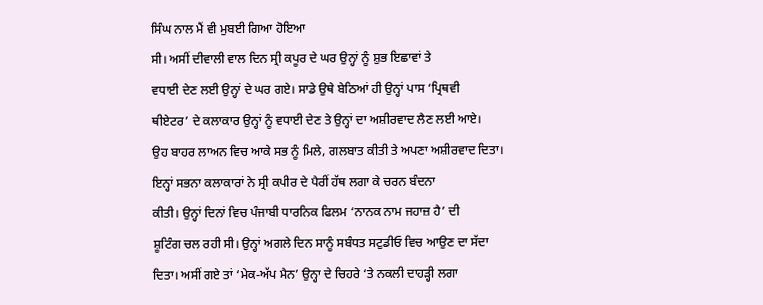ਸਿੰਘ ਨਾਲ ਮੈਂ ਵੀ ਮੁਬਈ ਗਿਆ ਹੋਇਆ
ਸੀ। ਅਸੀਂ ਦੀਵਾਲੀ ਵਾਲ ਦਿਨ ਸ੍ਰੀ ਕਪੂਰ ਦੇ ਘਰ ਉਨ੍ਹਾਂ ਨੂੰ ਸ਼ੁਭ ਇਛਾਵਾਂ ਤੇ
ਵਧਾਈ ਦੇਣ ਲਈ ਉਨ੍ਹਾਂ ਦੇ ਘਰ ਗਏ। ਸਾਡੇ ਉਥੇ ਬੇਠਿਆਂ ਹੀ ਉਨ੍ਹਾਂ ਪਾਸ ‘ਪ੍ਰਿਥਵੀ
ਥੀਏਟਰ’ ਦੇ ਕਲਾਕਾਰ ਉਨ੍ਹਾਂ ਨੂੰ ਵਧਾਈ ਦੇਣ ਤੇ ਉਨ੍ਹਾਂ ਦਾ ਅਸ਼ੀਰਵਾਦ ਲੈਣ ਲਈ ਆਏ।
ਉਹ ਬਾਹਰ ਲਾਅਨ ਵਿਚ ਆਕੇ ਸਭ ਨੂੰ ਮਿਲੇ, ਗਲਬਾਤ ਕੀਤੀ ਤੇ ਅਪਣਾ ਅਸ਼ੀਰਵਾਦ ਦਿਤਾ।
ਇਨ੍ਹਾਂ ਸਭਨਾ ਕਲਾਕਾਰਾਂ ਨੇ ਸ੍ਰੀ ਕਪੀਰ ਦੇ ਪੈਰੀਂ ਹੱਥ ਲਗਾ ਕੇ ਚਰਨ ਬੰਦਨਾ
ਕੀਤੀ। ਉਨ੍ਹਾਂ ਦਿਨਾਂ ਵਿਚ ਪੰਜਾਬੀ ਧਾਰਨਿਕ ਫਿਲਮ ‘ਨਾਨਕ ਨਾਮ ਜਹਾਜ਼ ਹੈ’ ਦੀ
ਸ਼ੂਟਿੰਗ ਚਲ ਰਹੀ ਸੀ। ਉਨ੍ਹਾਂ ਅਗਲੇ ਦਿਨ ਸਾਨੂੰ ਸਬੰਧਤ ਸਟੁਡੀਓ ਵਿਚ ਆਉਣ ਦਾ ਸੱਦਾ
ਦਿਤਾ। ਅਸੀਂ ਗਏ ਤਾਂ ‘ਮੇਕ-ਅੱਪ ਮੈਨ’ ਉਨ੍ਹਾ ਦੇ ਚਿਹਰੇ ‘ਤੇ ਨਕਲੀ ਦਾਹੜ੍ਹੀ ਲਗਾ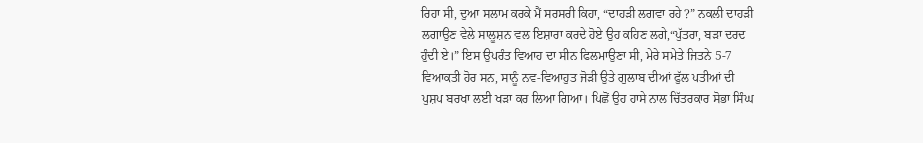ਰਿਹਾ ਸੀ, ਦੁਆ ਸਲਾਮ ਕਰਕੇ ਮੈਂ ਸਰਸਰੀ ਕਿਹਾ, “ਦਾਹੜੀ ਲਗਵਾ ਰਹੇ ?” ਨਕਲੀ ਦਾਹੜੀ
ਲਗਾਉਣ ਵੇਲੇ ਸਾਲੂਸ਼ਨ ਵਲ ਇਸ਼ਾਰਾ ਕਰਦੇ ਹੋਏ ਉਹ ਕਹਿਣ ਲਗੇ,“ਪੁੱਤਰਾ, ਬੜਾ ਦਰਦ
ਹੁੰਦੀ ਏ।” ਇਸ ਉਪਰੰਤ ਵਿਆਹ ਦਾ ਸੀਨ ਫਿਲਮਾਉਣਾ ਸੀ, ਮੇਰੇ ਸਮੇਤੇ ਜਿਤਨੇ 5-7
ਵਿਆਕਤੀ ਹੋਰ ਸਨ, ਸਾਨੂੰ ਨਵ-ਵਿਆਹੁਤ ਜੋੜੀ ਉਤੇ ਗੁਲਾਬ ਦੀਆਂ ਫੁੱਲ ਪਤੀਆਂ ਦੀ
ਪੁਸ਼ਪ ਬਰਖਾ ਲਈ ਖੜਾ ਕਰ ਲਿਆ ਗਿਆ। ਪਿਛੋਂ ਉਹ ਹਾਸੇ ਨਾਲ ਚਿੱਤਰਕਾਰ ਸੋਭਾ ਸਿੰਘ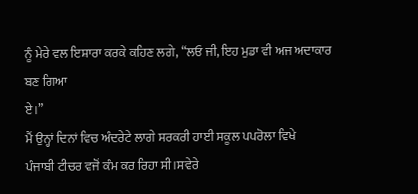ਨੂੰ ਮੇਰੇ ਵਲ ਇਸ਼ਾਰਾ ਕਰਕੇ ਕਹਿਣ ਲਗੇ, “ਲਓ ਜੀ, ਇਹ ਮੁਡਾ ਵੀ ਅਜ ਅਦਾਕਾਰ ਬਣ ਗਿਆ
ਏ।”
ਮੈਂ ਉਨ੍ਹਾਂ ਦਿਨਾਂ ਵਿਚ ਅੰਦਰੇਟੇ ਲਾਗੇ ਸਰਕਰੀ ਹਾਈ ਸਕੂਲ ਪਪਰੋਲਾ ਵਿਖੇ
ਪੰਜਾਬੀ ਟੀਚਰ ਵਜੋਂ ਕੰਮ ਕਰ ਰਿਹਾ ਸੀ।ਸਵੇਰੇ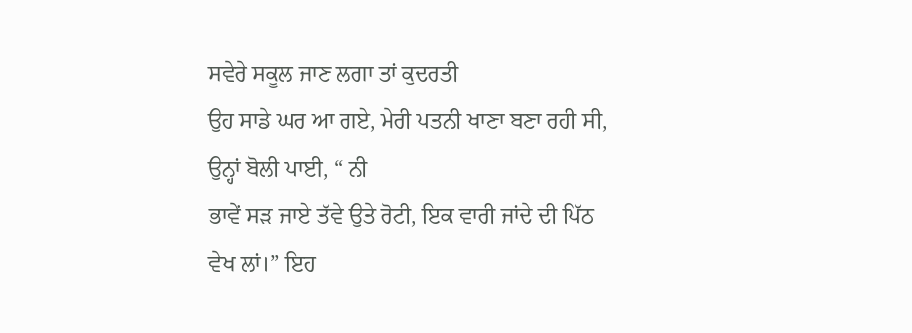ਸਵੇਰੇ ਸਕੂਲ ਜਾਣ ਲਗਾ ਤਾਂ ਕੁਦਰਤੀ
ਉਹ ਸਾਡੇ ਘਰ ਆ ਗਏ, ਮੇਰੀ ਪਤਨੀ ਖਾਣਾ ਬਣਾ ਰਹੀ ਸੀ, ਉਨ੍ਹਾਂ ਬੋਲੀ ਪਾਈ, “ ਨੀ
ਭਾਵੇਂ ਸੜ ਜਾਏ ਤੱਵੇ ਉਤੇ ਰੋਟੀ, ਇਕ ਵਾਰੀ ਜਾਂਦੇ ਦੀ ਪਿੱਠ ਵੇਖ ਲਾਂ।” ਇਹ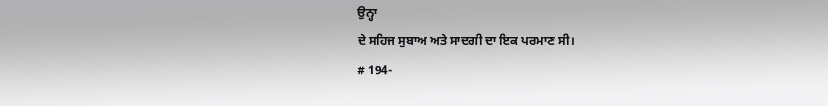ਉਨ੍ਹਾ
ਦੇ ਸਹਿਜ ਸੁਬਾਅ ਅਤੇ ਸਾਦਗੀ ਦਾ ਇਕ ਪਰਮਾਣ ਸੀ।
# 194-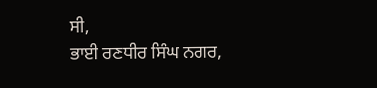ਸੀ,
ਭਾਈ ਰਣਧੀਰ ਸਿੰਘ ਨਗਰ,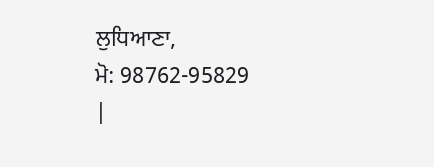ਲੁਧਿਆਣਾ,
ਮੋ: 98762-95829
|